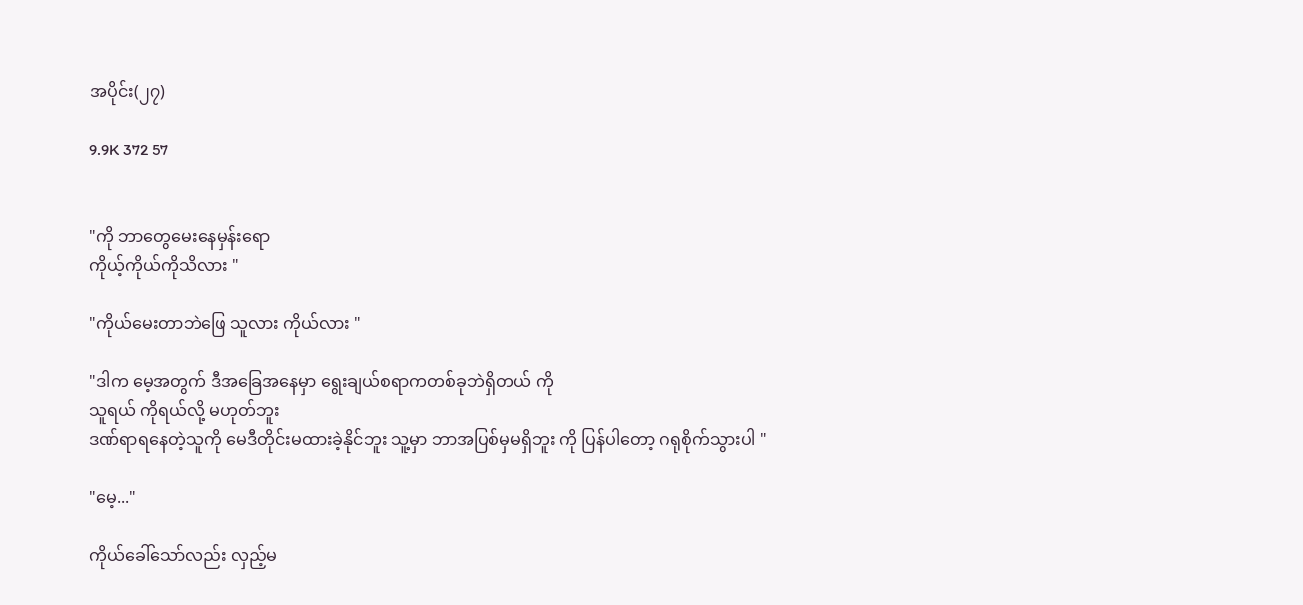အပိုင်း(၂၇)

9.9K 372 57


"ကို ဘာတွေမေးနေမှန်းရော
ကိုယ့်ကိုယ်ကိုသိလား "

"ကိုယ်မေးတာဘဲဖြေ သူလား ကိုယ်လား "

"ဒါက မေ့အတွက် ဒီအခြေအနေမှာ ရွေးချယ်စရာကတစ်ခုဘဲရှိတယ် ကို
သူရယ် ကိုရယ်လို့ မဟုတ်ဘူး
ဒဏ်ရာရနေတဲ့သူကို မေဒီတိုင်းမထားခဲ့နိုင်ဘူး သူ့မှာ ဘာအပြစ်မှမရှိဘူး ကို ပြန်ပါတော့ ဂရုစိုက်သွားပါ "

"မေ့..."

ကိုယ်ခေါ်သော်လည်း လှည့်မ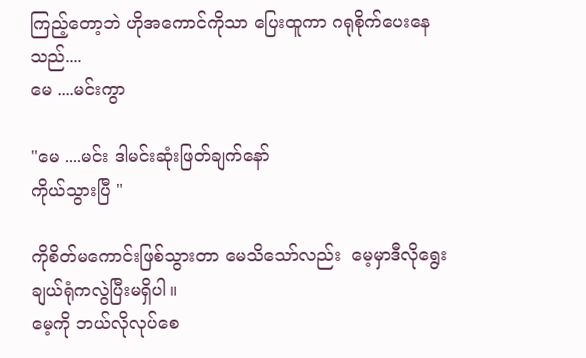ကြည့်တော့ဘဲ ဟိုအကောင်ကိုသာ ပြေးထူကာ ဂရုစိုက်ပေးနေသည်....
မေ ....မင်းကွာ

"မေ ....မင်း ဒါမင်းဆုံးဖြတ်ချက်နော်
ကိုယ်သွားပြီ "

ကိုစိတ်မကောင်းဖြစ်သွားတာ မေသိသော်လည်း  မေ့မှာဒီလိုရွေးချယ်ရုံကလွဲပြီးမရှိပါ။
မေ့ကို ဘယ်လိုလုပ်စေ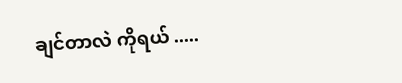ချင်တာလဲ ကိုရယ် .....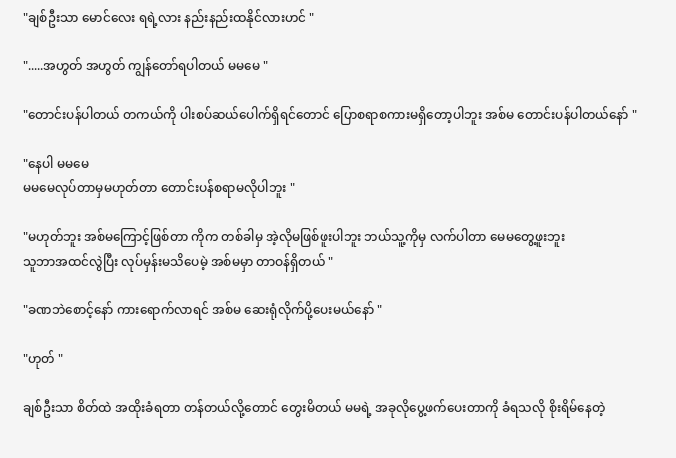"ချစ်ဦးသာ မောင်လေး ရရဲ့လား နည်းနည်းထနိုင်လားဟင် "

".....အဟွတ် အဟွတ် ကျွန်တော်ရပါတယ် မမမေ "

"တောင်းပန်ပါတယ် တကယ်ကို ပါးစပ်ဆယ်ပေါက်ရှိရင်တောင် ပြောစရာစကားမရှိတော့ပါဘူး အစ်မ တောင်းပန်ပါတယ်နော် "

"နေပါ မမမေ
မမမေလုပ်တာမှမဟုတ်တာ တောင်းပန်စရာမလိုပါဘူး "

"မဟုတ်ဘူး အစ်မကြောင့်ဖြစ်တာ ကိုက တစ်ခါမှ အဲ့လိုမဖြစ်ဖူးပါဘူး ဘယ်သူ့ကိုမှ လက်ပါတာ မေမတွေ့ဖူးဘူး
သူဘာအထင်လွဲပြီး လုပ်မှန်းမသိပေမဲ့ အစ်မမှာ တာဝန်ရှိတယ် "

"ခဏဘဲစောင့်နော် ကားရောက်လာရင် အစ်မ ဆေးရုံလိုက်ပို့ပေးမယ်နော် "

"ဟုတ် "

ချစ်ဦးသာ စိတ်ထဲ အထိုးခံရတာ တန်တယ်လို့တောင် တွေးမိတယ် မမရဲ့ အခုလိုပွေ့ဖက်ပေးတာကို ခံရသလို စိုးရိမ်နေတဲ့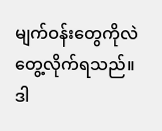မျက်ဝန်းတွေကိုလဲ တွေ့လိုက်ရသည်။
ဒါ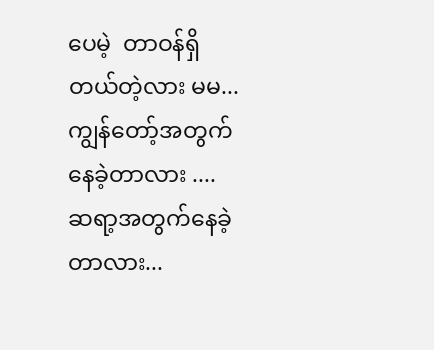ပေမဲ့  တာဝန်ရှိတယ်တဲ့လား မမ...
ကျွန်တော့်အတွက်နေခဲ့တာလား ....
ဆရာ့အတွက်နေခဲ့တာလား...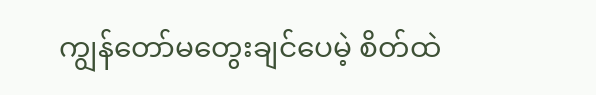ကျွန်တော်မတွေးချင်ပေမဲ့ စိတ်ထဲ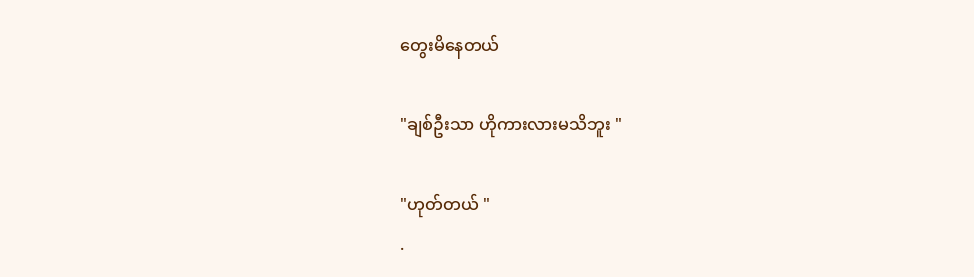တွေးမိနေတယ်

"ချစ်ဦးသာ ဟိုကားလားမသိဘူး "

"ဟုတ်တယ် "
.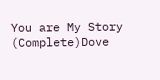You are My Story (Complete)Dove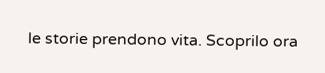le storie prendono vita. Scoprilo ora